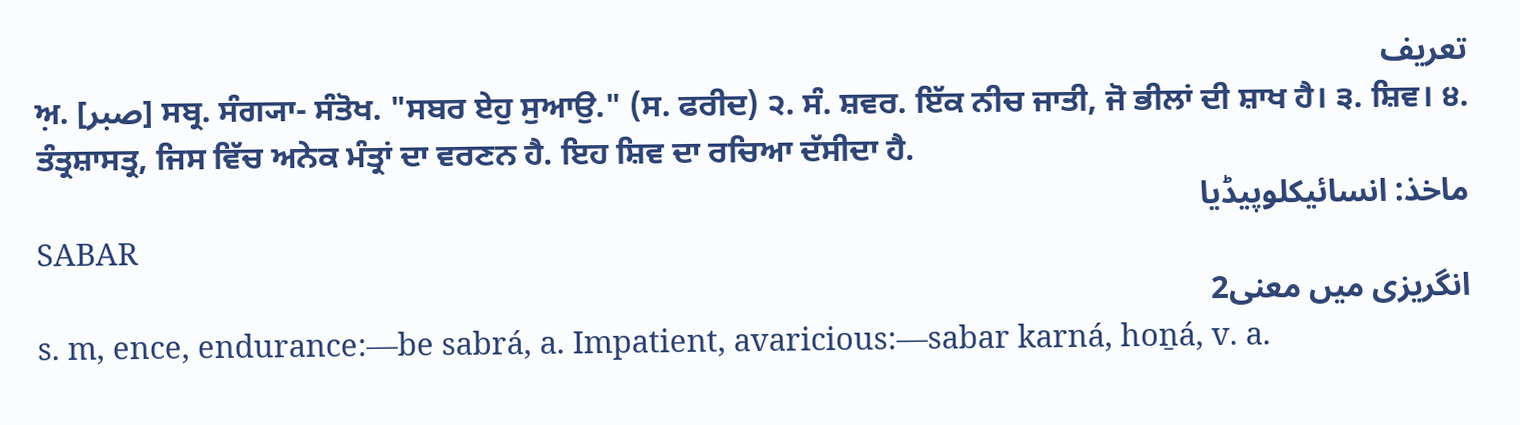تعریف
ਅ਼. [صبر] ਸਬ੍ਰ. ਸੰਗ੍ਯਾ- ਸੰਤੋਖ. "ਸਬਰ ਏਹੁ ਸੁਆਉ." (ਸ. ਫਰੀਦ) ੨. ਸੰ. ਸ਼ਵਰ. ਇੱਕ ਨੀਚ ਜਾਤੀ, ਜੋ ਭੀਲਾਂ ਦੀ ਸ਼ਾਖ ਹੈ। ੩. ਸ਼ਿਵ। ੪. ਤੰਤ੍ਰਸ਼ਾਸਤ੍ਰ, ਜਿਸ ਵਿੱਚ ਅਨੇਕ ਮੰਤ੍ਰਾਂ ਦਾ ਵਰਣਨ ਹੈ. ਇਹ ਸ਼ਿਵ ਦਾ ਰਚਿਆ ਦੱਸੀਦਾ ਹੈ.
ماخذ: انسائیکلوپیڈیا
SABAR
انگریزی میں معنی2
s. m, ence, endurance:—be sabrá, a. Impatient, avaricious:—sabar karná, hoṉá, v. a.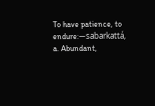To have patience, to endure:—sabarkattá, a. Abundant,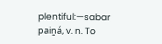plentiful:—sabar paiṉá, v. n. To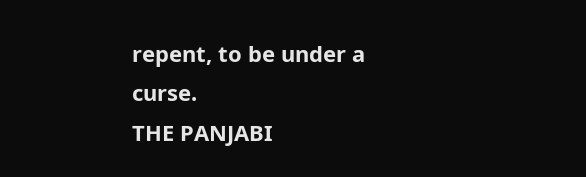repent, to be under a curse.
THE PANJABI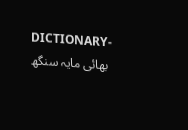DICTIONARY- بھائی مایہ سنگھ